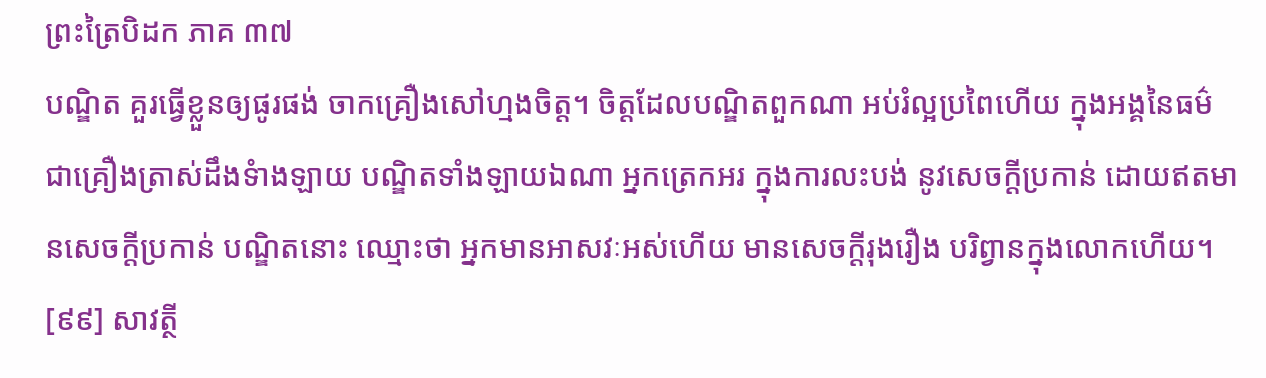ព្រះត្រៃបិដក ភាគ ៣៧
បណ្ឌិត គួរធ្វើខ្លួនឲ្យផូរផង់ ចាកគ្រឿងសៅហ្មងចិត្ត។ ចិត្តដែលបណ្ឌិតពួកណា អប់រំល្អប្រពៃហើយ ក្នុងអង្គនៃធម៌ ជាគ្រឿងត្រាស់ដឹងទំាងឡាយ បណ្ឌិតទាំងឡាយឯណា អ្នកត្រេកអរ ក្នុងការលះបង់ នូវសេចក្តីប្រកាន់ ដោយឥតមានសេចក្តីប្រកាន់ បណ្ឌិតនោះ ឈ្មោះថា អ្នកមានអាសវៈអស់ហើយ មានសេចក្តីរុងរឿង បរិព្វានក្នុងលោកហើយ។
[៩៩] សាវត្ថី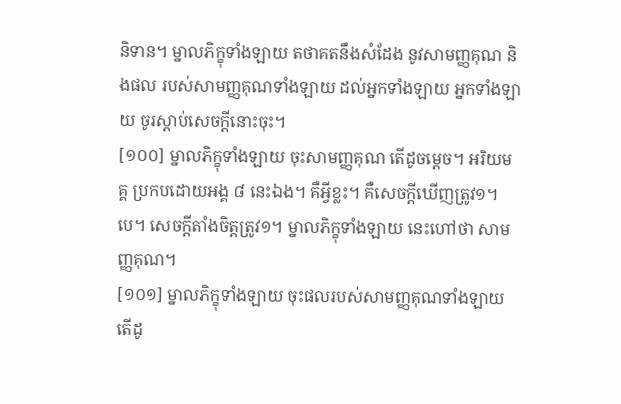និទាន។ ម្នាលភិក្ខុទាំងឡាយ តថាគតនឹងសំដែង នូវសាមញ្ញគុណ និងផល របស់សាមញ្ញគុណទាំងឡាយ ដល់អ្នកទាំងឡាយ អ្នកទាំងឡាយ ចូរស្តាប់សេចក្តីនោះចុះ។
[១០០] ម្នាលភិក្ខុទាំងឡាយ ចុះសាមញ្ញគុណ តើដូចម្តេច។ អរិយមគ្គ ប្រកបដោយអង្គ ៨ នេះឯង។ គឺអ្វីខ្លះ។ គឺសេចក្តីឃើញត្រូវ១។បេ។ សេចក្តីតាំងចិត្តត្រូវ១។ ម្នាលភិក្ខុទាំងឡាយ នេះហៅថា សាមញ្ញគុណ។
[១០១] ម្នាលភិក្ខុទាំងឡាយ ចុះផលរបស់សាមញ្ញគុណទាំងឡាយ តើដូ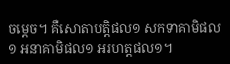ចម្តេច។ គឺសោតាបត្តិផល១ សកទាគាមិផល១ អនាគាមិផល១ អរហត្តផល១។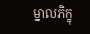ម្នាលភិក្ខុ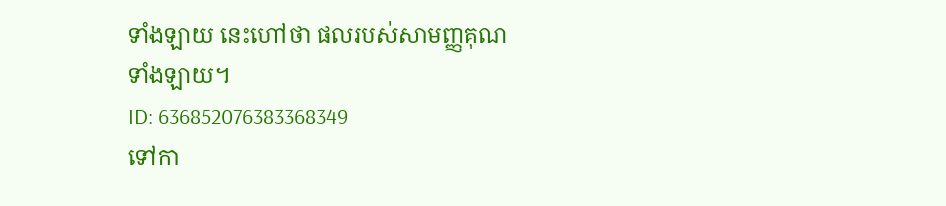ទាំងឡាយ នេះហៅថា ផលរបស់សាមញ្ញគុណទាំងឡាយ។
ID: 636852076383368349
ទៅកា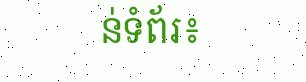ន់ទំព័រ៖